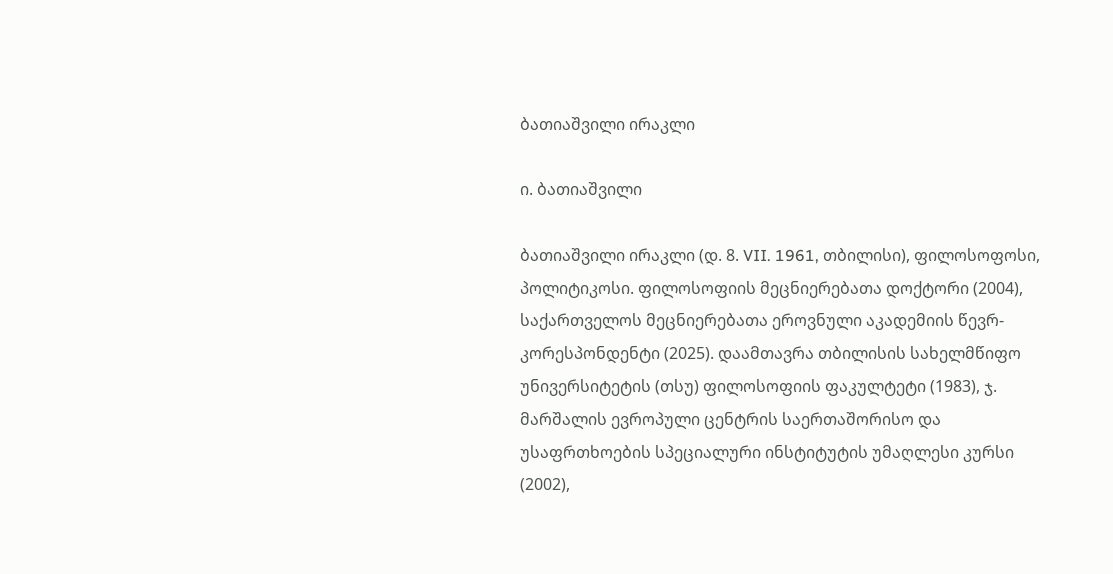ბათიაშვილი ირაკლი

ი. ბათიაშვილი

ბათიაშვილი ირაკლი (დ. 8. VII. 1961, თბილისი), ფილოსოფოსი, პოლიტიკოსი. ფილოსოფიის მეცნიერებათა დოქტორი (2004), საქართველოს მეცნიერებათა ეროვნული აკადემიის წევრ-კორესპონდენტი (2025). დაამთავრა თბილისის სახელმწიფო უნივერსიტეტის (თსუ) ფილოსოფიის ფაკულტეტი (1983), ჯ. მარშალის ევროპული ცენტრის საერთაშორისო და უსაფრთხოების სპეციალური ინსტიტუტის უმაღლესი კურსი (2002),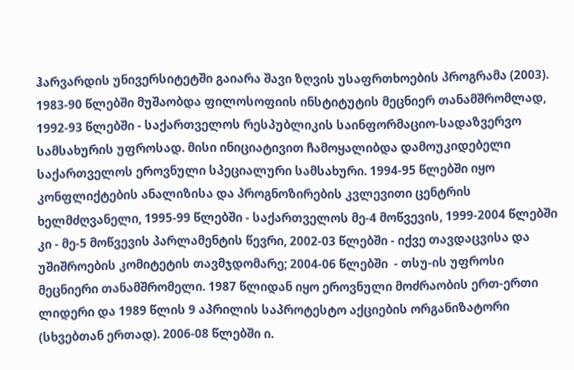ჰარვარდის უნივერსიტეტში გაიარა შავი ზღვის უსაფრთხოების პროგრამა (2003). 1983-90 წლებში მუშაობდა ფილოსოფიის ინსტიტუტის მეცნიერ თანამშრომლად, 1992-93 წლებში - საქართველოს რესპუბლიკის საინფორმაციო-სადაზვერვო სამსახურის უფროსად. მისი ინიციატივით ჩამოყალიბდა დამოუკიდებელი საქართველოს ეროვნული სპეციალური სამსახური. 1994-95 წლებში იყო კონფლიქტების ანალიზისა და პროგნოზირების კვლევითი ცენტრის ხელმძღვანელი, 1995-99 წლებში - საქართველოს მე-4 მოწვევის, 1999-2004 წლებში კი - მე-5 მოწვევის პარლამენტის წევრი, 2002-03 წლებში - იქვე თავდაცვისა და უშიშროების კომიტეტის თავმჯდომარე; 2004-06 წლებში  - თსუ-ის უფროსი მეცნიერი თანამშრომელი. 1987 წლიდან იყო ეროვნული მოძრაობის ერთ-ერთი ლიდერი და 1989 წლის 9 აპრილის საპროტესტო აქციების ორგანიზატორი (სხვებთან ერთად). 2006-08 წლებში ი.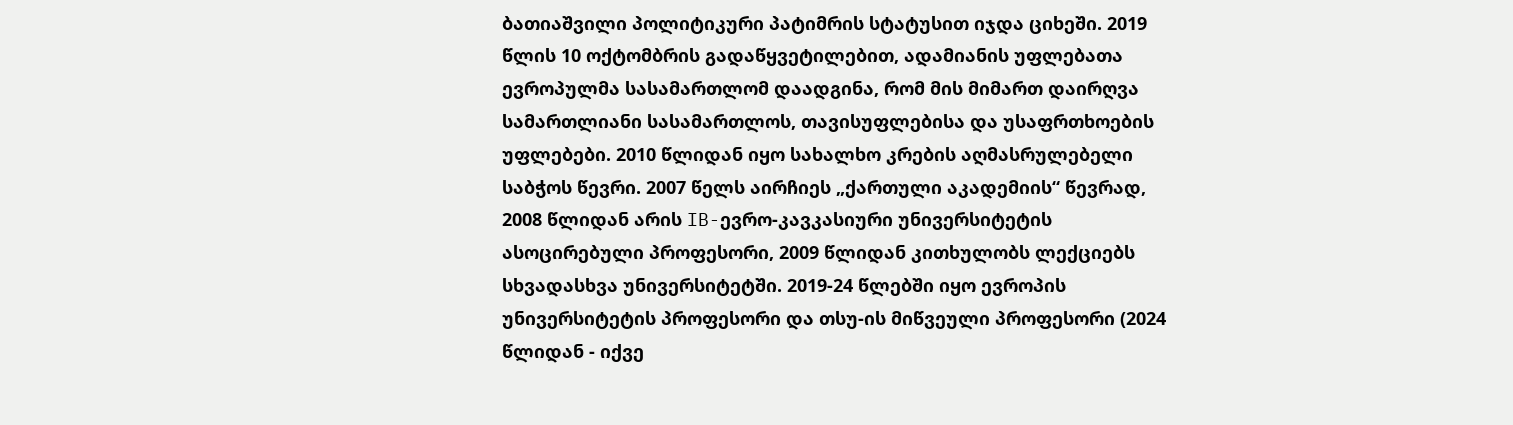ბათიაშვილი პოლიტიკური პატიმრის სტატუსით იჯდა ციხეში. 2019 წლის 10 ოქტომბრის გადაწყვეტილებით, ადამიანის უფლებათა ევროპულმა სასამართლომ დაადგინა, რომ მის მიმართ დაირღვა სამართლიანი სასამართლოს, თავისუფლებისა და უსაფრთხოების უფლებები. 2010 წლიდან იყო სახალხო კრების აღმასრულებელი საბჭოს წევრი. 2007 წელს აირჩიეს „ქართული აკადემიის“ წევრად, 2008 წლიდან არის IB-ევრო-კავკასიური უნივერსიტეტის ასოცირებული პროფესორი, 2009 წლიდან კითხულობს ლექციებს სხვადასხვა უნივერსიტეტში. 2019-24 წლებში იყო ევროპის უნივერსიტეტის პროფესორი და თსუ-ის მიწვეული პროფესორი (2024 წლიდან - იქვე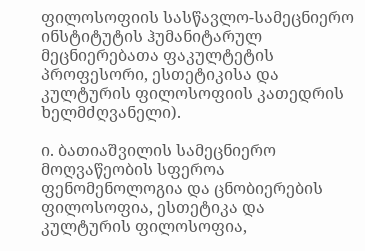ფილოსოფიის სასწავლო-სამეცნიერო ინსტიტუტის ჰუმანიტარულ მეცნიერებათა ფაკულტეტის პროფესორი, ესთეტიკისა და კულტურის ფილოსოფიის კათედრის ხელმძღვანელი).

ი. ბათიაშვილის სამეცნიერო მოღვაწეობის სფეროა ფენომენოლოგია და ცნობიერების ფილოსოფია, ესთეტიკა და კულტურის ფილოსოფია,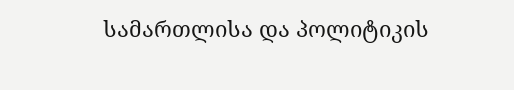სამართლისა და პოლიტიკის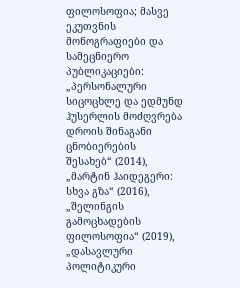ფილოსოფია; მასვე ეკუთვნის მონოგრაფიები და სამეცნიერო პუბლიკაციები: „პერსონალური სიცოცხლე და ედმუნდ ჰუსერლის მოძღვრება დროის შინაგანი ცნობიერების შესახებ“ (2014), „მარტინ ჰაიდეგერი: სხვა გზა“ (2016), „შელინგის გამოცხადების ფილოსოფია“ (2019), „დასავლური პოლიტიკური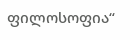ფილოსოფია“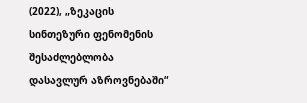(2022), „ზეკაცის სინთეზური ფენომენის შესაძლებლობა დასავლურ აზროვნებაში“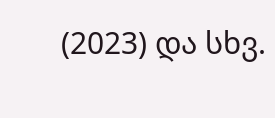(2023) და სხვ.